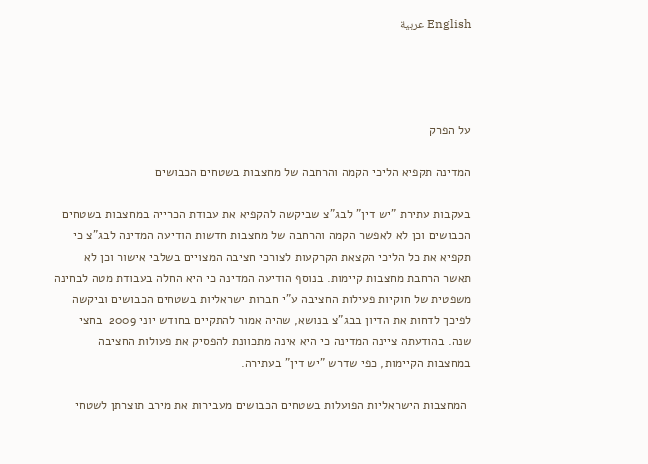English عربية




על הפרק

המדינה תקפיא הליכי הקמה והרחבה של מחצבות בשטחים הכבושים

בעקבות עתירת "יש דין" לבג"צ שביקשה להקפיא את עבודת הכרייה במחצבות בשטחים הכבושים וכן לא לאפשר הקמה והרחבה של מחצבות חדשות הודיעה המדינה לבג"צ כי תקפיא את כל הליכי הקצאת הקרקעות לצורכי חציבה המצויים בשלבי אישור וכן לא תאשר הרחבת מחצבות קיימות. בנוסף הודיעה המדינה כי היא החלה בעבודת מטה לבחינה משפטית של חוקיות פעילות החציבה ע"י חברות ישראליות בשטחים הכבושים וביקשה לפיכך לדחות את הדיון בבג"צ בנושא, שהיה אמור להתקיים בחודש יוני 2009  בחצי שנה. בהודעתה ציינה המדינה כי היא אינה מתכוונת להפסיק את פעולות החציבה במחצבות הקיימות, כפי שדרש "יש דין" בעתירה.

 המחצבות הישראליות הפועלות בשטחים הכבושים מעבירות את מירב תוצרתן לשטחי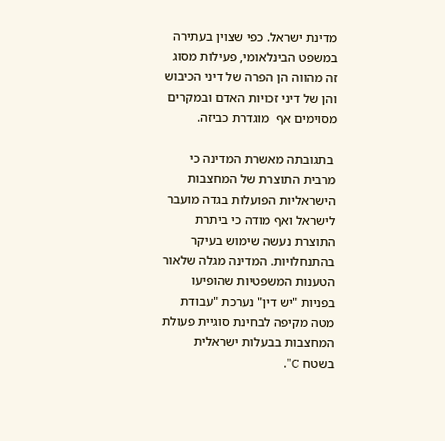מדינת ישראל. כפי שצוין בעתירה במשפט הבינלאומי, פעילות מסוג זה מהווה הן הפרה של דיני הכיבוש והן של דיני זכויות האדם ובמקרים מסוימים אף  מוגדרת כביזה.

 בתגובתה מאשרת המדינה כי מרבית התוצרת של המחצבות הישראליות הפועלות בגדה מועבר לישראל ואף מודה כי ביתרת התוצרת נעשה שימוש בעיקר בהתנחלויות. המדינה מגלה שלאור הטענות המשפטיות שהופיעו בפניות "יש דין" נערכת "עבודת מטה מקיפה לבחינת סוגיית פעולת המחצבות בבעלות ישראלית בשטח C".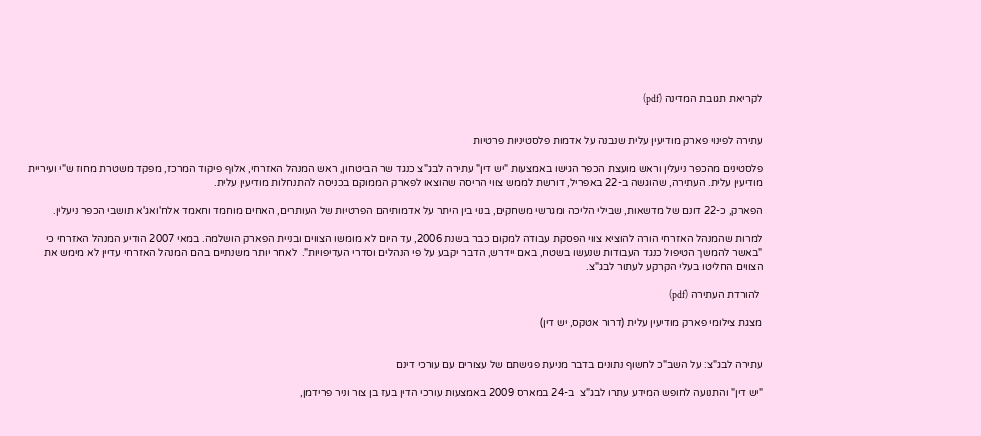לקריאת תגובת המדינה (pdf)


עתירה לפינוי פארק מודיעין עלית שנבנה על אדמות פלסטיניות פרטיות

פלסטינים מהכפר ניעלין וראש מועצת הכפר הגישו באמצעות "יש דין" עתירה לבג"צ כנגד שר הביטחון, ראש המנהל האזרחי, אלוף פיקוד המרכז, מפקד משטרת מחוז ש"י ועיריית מודיעין עלית. העתירה, שהוגשה ב-22 באפריל, דורשת לממש צווי הריסה שהוצאו לפארק הממוקם בכניסה להתנחלות מודיעין עלית.

הפארק, כ-22 דונם של מדשאות, שבילי הליכה ומגרשי משחקים, בנוי בין היתר על אדמותיהם הפרטיות של העותרים, האחים מוחמד וחאמד אלח'ואג'א תושבי הכפר ניעלין.

למרות שהמנהל האזרחי הורה להוציא צווי הפסקת עבודה למקום כבר בשנת 2006, עד היום לא מומשו הצווים ובניית הפארק הושלמה. במאי 2007 הודיע המנהל האזרחי כי "באשר להמשך הטיפול כנגד העבודות שנעשו בשטח, באם יידרש, הדבר יקבע על פי הנהלים וסדרי העדיפויות".  לאחר יותר משנתיים בהם המנהל האזרחי עדיין לא מימש את הצווים החליטו בעלי הקרקע לעתור לבג"צ.

 להורדת העתירה (pdf)

מצגת צילומי פארק מודיעין עלית (דרור אטקס, יש דין)


עתירה לבג"צ: על השב"כ לחשוף נתונים בדבר מניעת פגישתם של עצורים עם עורכי דינם

"יש דין" והתנועה לחופש המידע עתרו לבג"צ  ב-24 במארס 2009 באמצעות עורכי הדין בעז בן צור וניר פרידמן,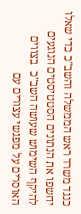כנגד משרד ראש הממשלה והשב"כ כדי שאלו יחשפו את הנתונים הסטטיסטים הנוגעים להיקף השימוש שעושה השב"כ  בצווים האוסרים על מפגשי עצורים עם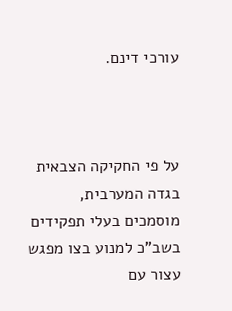עורכי דינם.



על פי החקיקה הצבאית בגדה המערבית, מוסמכים בעלי תפקידים בשב"כ למנוע בצו מפגש עצור עם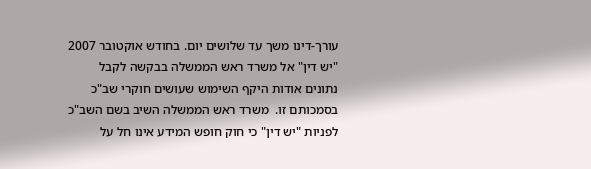עורך-דינו משך עד שלושים יום. בחודש אוקטובר 2007 "יש דין" אל משרד ראש הממשלה בבקשה לקבל נתונים אודות היקף השימוש שעושים חוקרי שב"כ בסמכותם זו.  משרד ראש הממשלה השיב בשם השב"כ לפניות "יש דין" כי חוק חופש המידע אינו חל על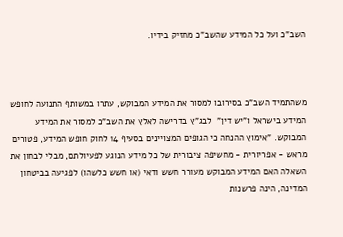השב"כ ועל כל המידע שהשב"כ מחזיק בידיו.



משהתמיד השב"כ בסירובו למסור את המידע המבוקש, עתרו במשותף התנועה לחופש המידע בישראל ו"יש דין"  לבג"ץ בדרישה לאלץ את השב"כ למסור את המידע המבוקש. "אימוץ ההנחה כי הגופים המצויינים בסעיף 14 לחוק חופש המידע, פטורים מראש - אפריורית - מחשיפה ציבורית של כל מידע הנוגע לפעיולתם, מבלי לבחון את השאלה האם המידע המבוקש מעורר חשש ודאי (או חשש כלשהו) לפגיעה בביטחון המדינה, הינה פרשנות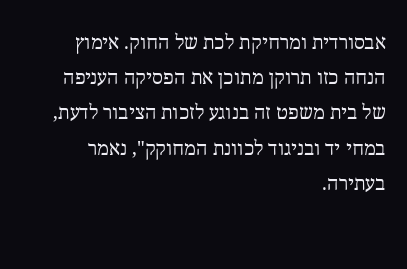אבסורדית ומרחיקת לכת של החוק. אימוץ הנחה כזו תרוקן מתוכן את הפסיקה העניפה של בית משפט זה בנוגע לזכות הציבור לדעת, במחי יד ובניגוד לכוונת המחוקק", נאמר בעתירה.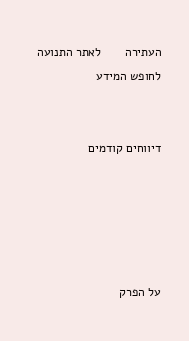העתירה       לאתר התנועה לחופש המידע


דיווחים קודמים





על הפרק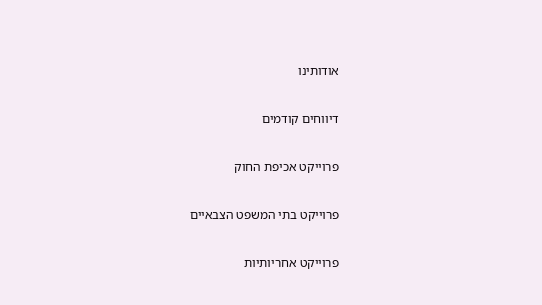אודותינו

דיווחים קודמים

פרוייקט אכיפת החוק

פרוייקט בתי המשפט הצבאיים

פרוייקט אחריותיות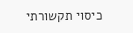כיסוי תקשורתי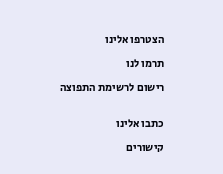הצטרפו אלינו

תרמו לנו

רישום לרשימת התפוצה


כתבו אלינו

קישורים